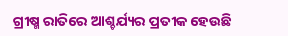ଗ୍ରୀଷ୍ମ ରାତିରେ ଆଶ୍ଚର୍ଯ୍ୟର ପ୍ରତୀକ ହେଉଛି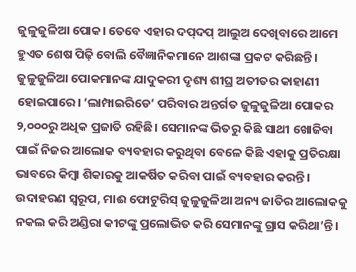ଜୁଳୁଜୁଳିଆ ପୋକ। ତେବେ ଏହାର ଦପ୍‌ଦପ୍‌ ଆଲୁଅ ଦେଖିବାରେ ଆମେ ହୁଏତ ଶେଷ ପିଢ଼ି ବୋଲି ବୈଜ୍ଞାନିକମାନେ ଆଶଙ୍କା ପ୍ରକଟ କରିଛନ୍ତି। ଜୁଳୁଜୁଳିଆ ପୋକମାନଙ୍କ ଯାଦୁକରୀ ଦୃଶ୍ୟ ଶୀଘ୍ର ଅତୀତର କାହାଣୀ ହୋଇପାରେ। ‘ଲାମ୍ପାଇରିଡେ’ ପରିବାର ଅନ୍ତର୍ଗତ ଜୁଳୁଜୁଳିଆ ପୋକର ୨,୦୦୦ରୁ ଅଧିକ ପ୍ରଜାତି ରହିଛି। ସେମାନଙ୍କ ଭିତରୁ କିଛି ସାଥୀ ଖୋଜିବା ପାଇଁ ନିଜର ଆଲୋକ ବ୍ୟବହାର କରୁଥିବା ବେଳେ କିଛି ଏହାକୁ ପ୍ରତିରକ୍ଷା ଭାବରେ କିମ୍ବା ଶିକାରକୁ ଆକର୍ଷିତ କରିବା ପାଇଁ ବ୍ୟବହାର କରନ୍ତି। ଉଦାହରଣ ସ୍ୱରୂପ, ମାଈ ଫୋଟୁରିସ୍ ଜୁଳୁଜୁଳିଆ ଅନ୍ୟ ଜାତିର ଆଲୋକକୁ ନକଲ କରି ଅଣ୍ଡିରା କୀଟଙ୍କୁ ପ୍ରଲୋଭିତ କରି ସେମାନଙ୍କୁ ଗ୍ରାସ କରିଥା’ନ୍ତି।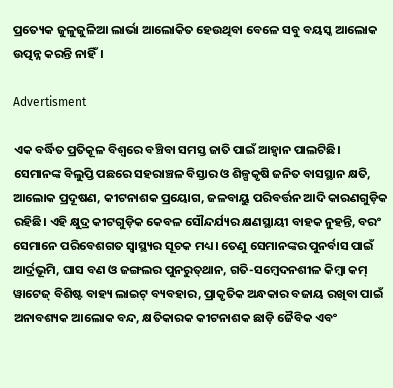ପ୍ରତ୍ୟେକ ଜୁଳୁଜୁଳିଆ ଲାର୍ଭା ଆଲୋକିତ ହେଉଥିବା ବେଳେ ସବୁ ବୟସ୍କ ଆଲୋକ ଉତ୍ପନ୍ନ କରନ୍ତି ନାହିଁ।

Advertisment

ଏକ ବର୍ଦ୍ଧିତ ପ୍ରତିକୂଳ ବିଶ୍ୱରେ ବଞ୍ଚିବା ସମସ୍ତ ଜାତି ପାଇଁ ଆହ୍ବାନ ପାଲଟିଛି। ସେମାନଙ୍କ ବିଲୁପ୍ତି ପଛରେ ସହରାଞ୍ଚଳ ବିସ୍ତାର ଓ ଶିଳ୍ପକୃଷି ଜନିତ ବାସସ୍ଥାନ କ୍ଷତି, ଆଲୋକ ପ୍ରଦୂଷଣ, କୀଟନାଶକ ପ୍ରୟୋଗ, ଜଳବାୟୁ ପରିବର୍ତ୍ତନ ଆଦି କାରଣଗୁଡ଼ିକ ରହିଛି। ଏହି କ୍ଷୁଦ୍ର କୀଟଗୁଡ଼ିକ କେବଳ ସୌନ୍ଦର୍ଯ୍ୟର କ୍ଷଣସ୍ଥାୟୀ ବାହକ ନୁହନ୍ତି, ବରଂ ସେମାନେ ପରିବେଶଗତ ସ୍ୱାସ୍ଥ୍ୟର ସୂଚକ ମଧ୍ୟ। ତେଣୁ ସେମାନଙ୍କର ପୁନର୍ବାସ ପାଇଁ ଆର୍ଦ୍ରଭୂମି, ଘାସ ବଣ ଓ ଜଙ୍ଗଲର ପୁନରୁତ୍‌ଥାନ, ଗତି-ସମ୍ବେଦନଶୀଳ କିମ୍ବା କମ୍ ୱାଟେଜ୍ ବିଶିଷ୍ଟ ବାହ୍ୟ ଲାଇଟ୍ ବ୍ୟବହାର, ପ୍ରାକୃତିକ ଅନ୍ଧକାର ବଜାୟ ରଖିବା ପାଇଁ ଅନାବଶ୍ୟକ ଆଲୋକ ବନ୍ଦ, କ୍ଷତିକାରକ କୀଟନାଶକ ଛାଡ଼ି ଜୈବିକ ଏବଂ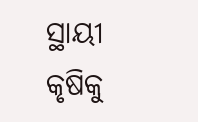ସ୍ଥାୟୀ କୃଷିକୁ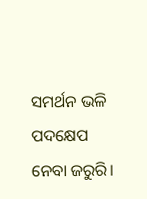ସମର୍ଥନ ଭଳି ପଦକ୍ଷେପ ନେବା ଜରୁରି।